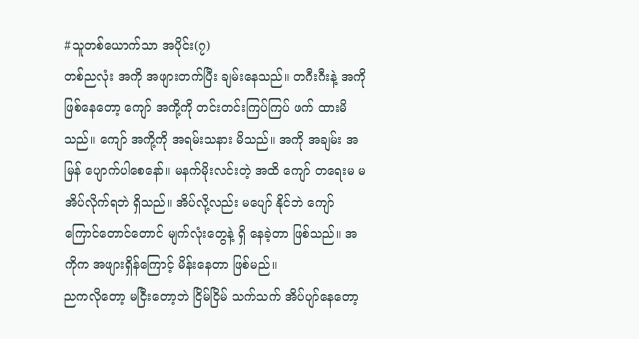#သူတစ်ယောက်သာ အပိုင်း(၇)
တစ်ညလုံး အကို အဖျားတက်ပြီး ချမ်းနေသည်။ တဂီးဂီးနဲ့ အကိုဖြစ်နေတော့ ကျော် အကို့ကို တင်းတင်းကြပ်ကြပ် ဖက် ထားမိသည်။ ကျော် အကို့ကို အရမ်းသနား မိသည်။ အကို အချမ်း အမြန် ပျောက်ပါစေနော်။ မနက်မိုးလင်းတဲ့ အထိ ကျော် တရေးမ မအိပ်လိုက်ရဘဲ ရှိသည်။ အိပ်လို့လည်း မပျော် နိုင်ဘဲ ကျော် ကြောင်တောင်တောင် မျက်လုံးတွေနဲ့ ရှိ နေခဲ့တာ ဖြစ်သည်။ အကိုက အဖျားရှိန်ကြောင့် မိန်းနေတာ ဖြစ်မည်။
ညကလိုတော့ မငြီးတော့ဘဲ ငြိမ်ငြိမ် သက်သက် အိပ်ပျာ်နေတော့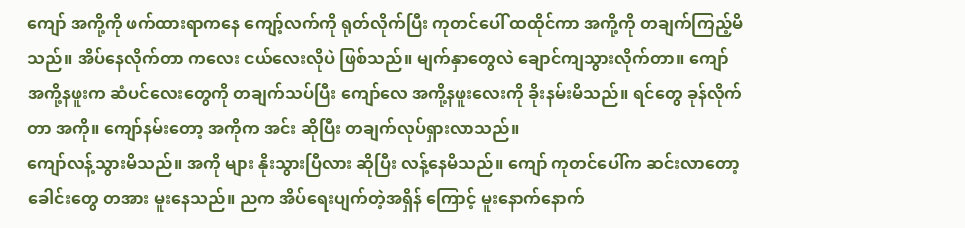ကျော် အကို့ကို ဖက်ထားရာကနေ ကျော့်လက်ကို ရုတ်လိုက်ပြီး ကုတင်ပေါ် ထထိုင်ကာ အကို့ကို တချက်ကြည့်မိသည်။ အိပ်နေလိုက်တာ ကလေး ငယ်လေးလိုပဲ ဖြစ်သည်။ မျက်နှာတွေလဲ ချောင်ကျသွားလိုက်တာ။ ကျော်အကို့နဖူးက ဆံပင်လေးတွေကို တချက်သပ်ပြီး ကျော်လေ အကို့နဖူးလေးကို ခိုးနမ်းမိသည်။ ရင်တွေ ခုန်လိုက်တာ အကို။ ကျော်နမ်းတော့ အကိုက အင်း ဆိုပြီး တချက်လုပ်ရှားလာသည်။
ကျော်လန့်သွားမိသည်။ အကို များ နိုးသွားပြီလား ဆိုပြီး လန့်နေမိသည်။ ကျော် ကုတင်ပေါ်က ဆင်းလာတော့ ခေါင်းတွေ တအား မူးနေသည်။ ညက အိပ်ရေးပျက်တဲ့အရှိန် ကြောင့် မူးနောက်နောက်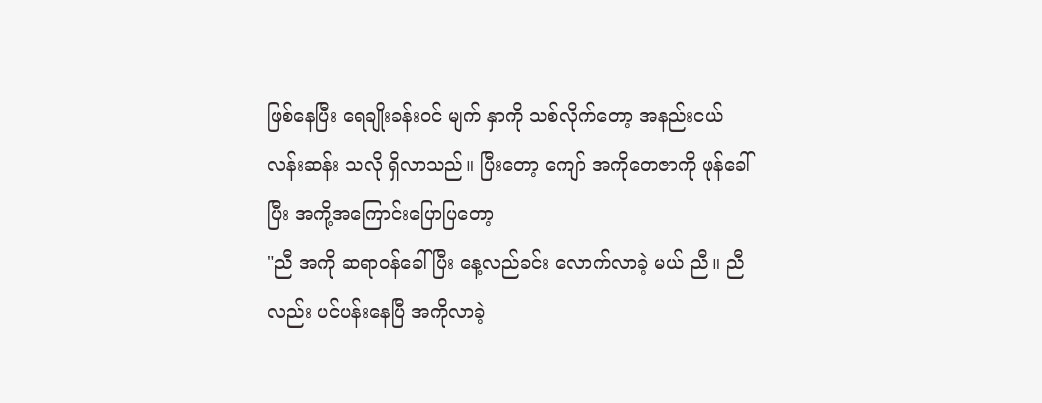ဖြစ်နေပြီး ရေချိုးခန်းဝင် မျက် နှာကို သစ်လိုက်တော့ အနည်းငယ် လန်းဆန်း သလို ရှိလာသည်။ ပြီးတော့ ကျော် အကိုတေဇာကို ဖုန်ခေါ်ပြီး အကို့အကြောင်းပြောပြတော့
"ညီ အကို ဆရာဝန်ခေါ်ပြီး နေ့လည်ခင်း လောက်လာခဲ့ မယ် ညီ။ ညီလည်း ပင်ပန်းနေပြီ အကိုလာခဲ့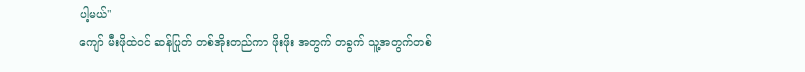ပါ့မယ်"
ကျော် မီးဖိုထဲဝင် ဆန်ပြုတ် တစ်အိုးတည်ကာ ဖိုးဖိုး အတွက် တခွက် သူ့အတွက်တစ်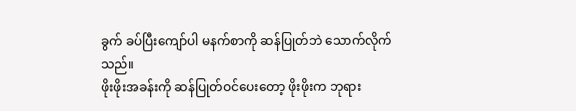ခွက် ခပ်ပြီးကျော်ပါ မနက်စာကို ဆန်ပြုတ်ဘဲ သောက်လိုက်သည်။
ဖိုးဖိုးအခန်းကို ဆန်ပြုတ်ဝင်ပေးတော့ ဖိုးဖိုးက ဘုရား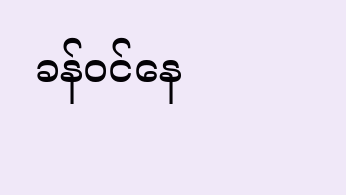ခန်ဝင်နေ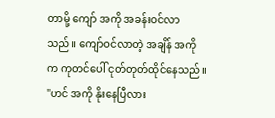တာမို့ ကျော် အကို အခန်းဝင်လာသည်။ ကျော်ဝင်လာတဲ့ အချိန် အကို က ကုတင်ပေါ် ငုတ်တုတ်ထိုင်နေသည်။
"ဟင် အကို နိုးနေပြီလား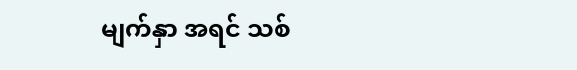မျက်နှာ အရင် သစ်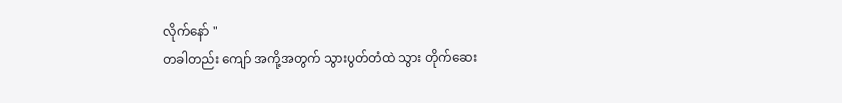လိုက်နော် "
တခါတည်း ကျော် အကို့အတွက် သွားပွတ်တံထဲ သွား တိုက်ဆေး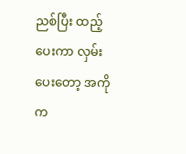ညစ်ပြီး ထည့်ပေးကာ လှမ်းပေးတော့ အကိုက